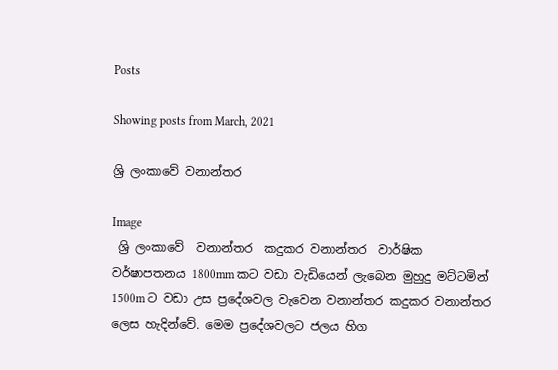Posts

Showing posts from March, 2021

ශ්‍රි ලංකාවේ වනාන්තර

Image
 ශ්‍රි ලංකාවේ  වනාන්තර  කදුකර වනාන්තර  වාර්ෂික වර්ෂාපතනය 1800mm කට වඩා වැඩියෙන් ලැබෙන මුහුදු මට්ටමින් 1500m ට වඩා උස ප්‍රදේශවල වැවෙන වනාන්තර කදුකර වනාන්තර ලෙස හැදින්වේ. මෙම ප්‍රදේශවලට ජලය හිග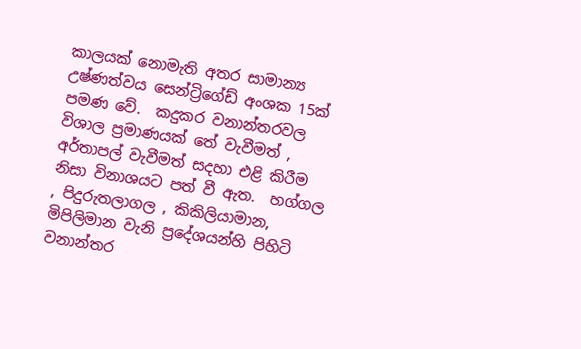කාලයක් නොමැති අතර සාමාන්‍ය උෂ්ණත්වය සෙන්ට්‍රිගේඩ් අංශක 15ක් පමණ වේ.  කදුකර වනාන්තරවල විශාල ප්‍රමාණයක් තේ වැවීමත් , අර්තාපල් වැවීමත් සදහා එළි කිරීම නිසා විනාශයට පත් වී ඇත.  හග්ගල , පිදුරුතලාගල , කිකිලියාමාන, මිපිලිමාන වැනි ප්‍රදේශයන්හි පිහිටි වනාන්තර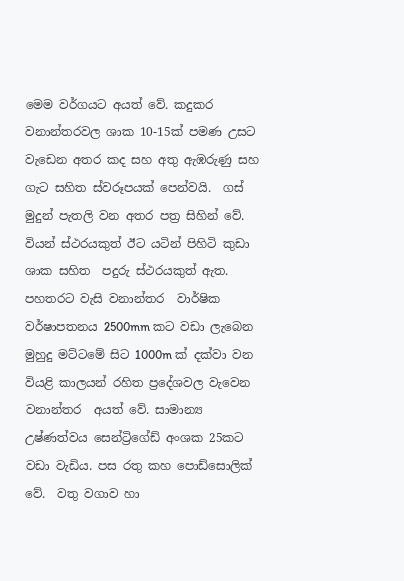මෙම වර්ගයට අ‍යත් වේ. කදුකර වනාන්තරවල ශාක 10-15ක් පමණ උසට වැඩෙන අතර කද සහ අතු ඇඹරුණු සහ ගැට සහිත ස්වරූපයක් පෙන්වයි.  ගස් මුදුන් පැතලි වන අතර පත්‍ර සිහින්‍ වේ. වියන් ස්ථරයකුත් ඊට යටින් පිහිටි කුඩා ශාක සහිත  පදුරු ස්ථරයකුත් ඇත.  පහතරට වැසි වනාන්තර  වාර්ෂික වර්ෂාපතනය 2500mm කට වඩා ලැබෙන මුහුදු මට්ටමේ සිට 1000m ක් දක්වා වන වියළි කාලයන් රහිත ප්‍රදේශවල වැවෙන වනාන්තර  අයත් වේ. සාමාන්‍ය උෂ්ණත්වය සෙන්ට්‍රිගේඩ් අංශක 25කට වඩා වැඩිය. පස රතු කහ පොඩ්සොලික් වේ.  වතු වගාව හා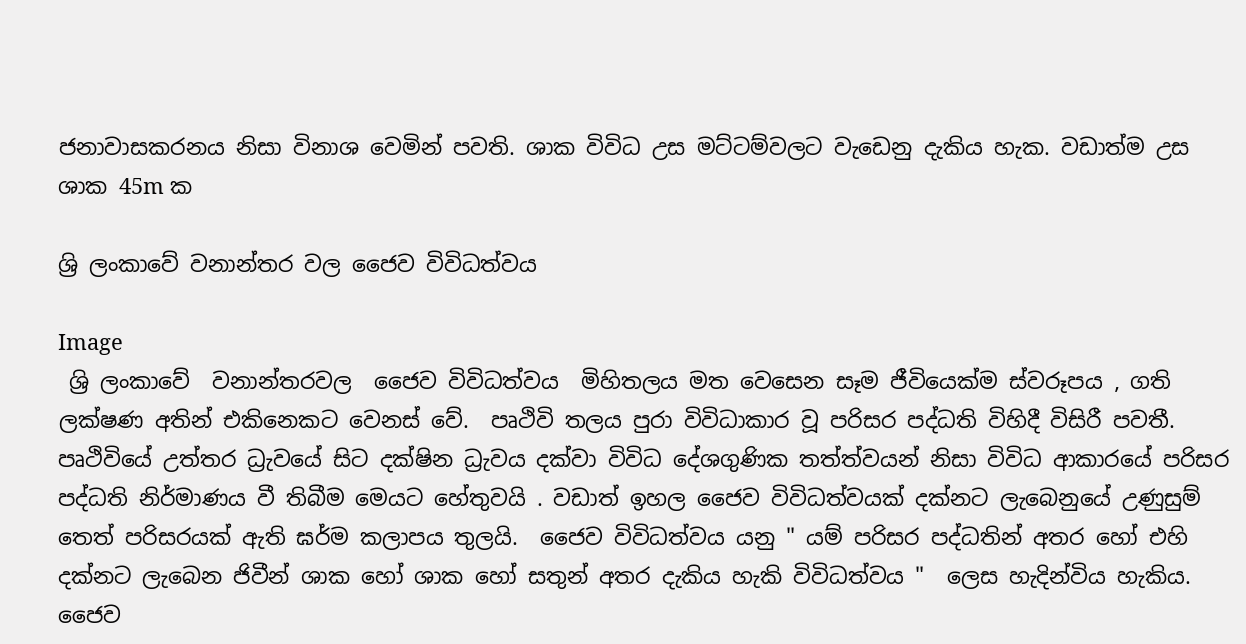ජනාවාසකරනය නිසා විනාශ වෙමින් පවති. ශාක විවිධ උස මට්ටම්වලට වැඩෙනු දැකිය හැක. වඩාත්ම උස ශාක 45m ක

ශ්‍රි ලංකාවේ වනාන්තර වල ජෛව විවිධත්වය

Image
 ශ්‍රි ලංකාවේ  වනාන්තරවල  ජෛව විවිධත්වය  මිහිතලය මත වෙසෙන සෑම ජීවියෙක්ම ස්වරූපය , ගති ලක්ෂණ අතින් එකිනෙකට වෙනස් වේ.  පෘථිවි තලය පුරා විවිධාකාර වූ පරිසර පද්ධති විහිදී විසිරී පවතී. පෘථිවියේ උත්තර ධ්‍රැවයේ සිට දක්ෂින ධ්‍රැවය දක්වා විවිධ දේශගුණික තත්ත්වයන් නිසා විවිධ ආකාරයේ පරිසර පද්ධති නිර්මාණය වී තිබීම මෙයට හේතුවයි . වඩාත් ඉහල ජෛව විවිධත්වයක් දක්නට ලැබෙනුයේ උණුසුම් තෙත් පරිසරයක් ඇති ඝර්ම කලාපය තුලයි.  ජෛව විවිධත්වය යනු " යම් පරිසර පද්ධතින් අතර හෝ එහි දක්නට ලැබෙන ජිවීන් ශාක හෝ ශාක හෝ සතුන් අතර දැකිය හැකි විවිධත්වය "  ලෙස හැදින්විය හැකිය.  ජෛව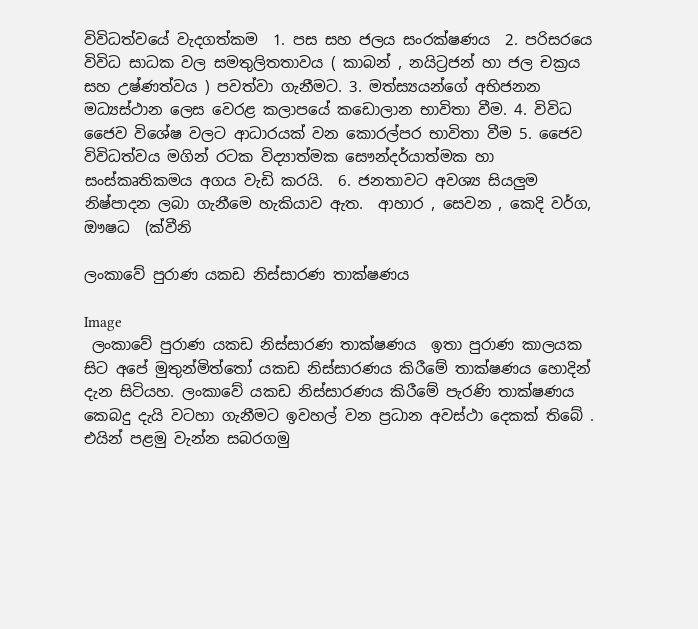විවිධත්වයේ වැදගත්කම  1. පස සහ ජලය සංරක්ෂණය  2. පරිසරයෙ විවිධ සාධක වල සමතුලිතතාවය ( කාබන් , නයිට්‍රජන් හා ජල චක්‍රය සහ උෂ්ණත්වය ) පවත්වා ගැනීමට. 3. මත්ස්‍යයන්ගේ අභිජනන මධ්‍යස්ථාන ලෙස වෙරළ කලාපයේ කඩොලාන භාවිතා වීම. 4. විවිධ ජෛව විශේෂ වලට ආධාරයක් වන කොරල්පර භාවිතා වීම 5. ජෛව විවිධත්වය මගින් රටක විද්‍යාත්මක සෞන්දර්යාත්මක හා සංස්කෘතිකමය අගය වැඩි කරයි.  6. ජනතාවට අවශ්‍ය සියලුම නිෂ්පාදන ලබා ගැනීමෙ හැකියාව ඇත.  ආහාර , සෙවන , කෙදි වර්ග, ඖෂධ  (ක්වීනි

ලංකාවේ පුරාණ යකඩ නිස්සාරණ තාක්ෂණය

Image
 ලංකාවේ පුරාණ යකඩ නිස්සාරණ තාක්ෂණය  ඉතා පුරාණ කාලයක සිට අපේ මුතුන්මිත්තෝ යකඩ නිස්සාරණය කිරීමේ තාක්ෂණය හොදින් දැන සිටියහ. ලංකාවේ යකඩ නිස්සාරණය කිරීමේ පැරණි තාක්ෂණය කෙබදු දැයි වටහා ගැනීමට ඉවහල් වන ප්‍රධාන අවස්ථා දෙකක් තිබේ . එයින් පළමු වැන්න සබරගමු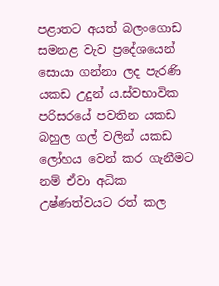පළාතට අයත් බලංගොඩ සමනළ වැව ප්‍රදේශයෙන් සොයා ගන්නා ලද පැරණි යකඩ උදුන් ය.ස්වභාවික පරිසරයේ පවතින යකඩ බහුල ගල් වලින් යකඩ ලෝහය වෙන් කර ගැනීමට නම් ඒවා අධික උෂ්ණත්වයට රත් කල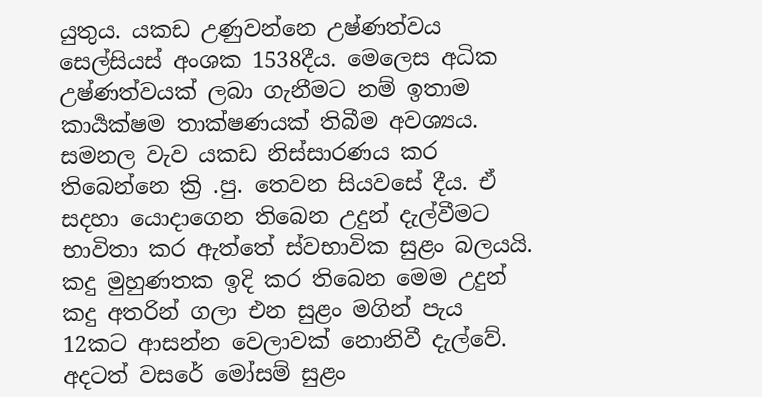යුතුය. යකඩ උණුවන්නෙ උෂ්ණත්වය සෙල්සියස් අංශක 1538දීය. මෙලෙස අධික උෂ්ණත්වයක් ලබා ගැනීමට නම් ඉතාම කාර්‍යක්ෂම තාක්ෂණයක් තිබීම අවශ්‍යය. සමනල වැව යකඩ නිස්සාරණය කර තිබෙන්නෙ ක්‍රි .පු. තෙවන සියවසේ දීය. ඒ සදහා යොදාගෙන තිබෙන උදුන් දැල්වීමට භාවිතා කර ඇත්තේ ස්වභාවික සුළං බලයයි.  කදු මුහුණතක ඉදි කර තිබෙන මෙම උදුන් කදු අතරින් ගලා එන සුළං මගින් පැය 12කට ආසන්න වෙලාවක් නොනිවී දැල්වේ. අදටත් වසරේ මෝසම් සුළං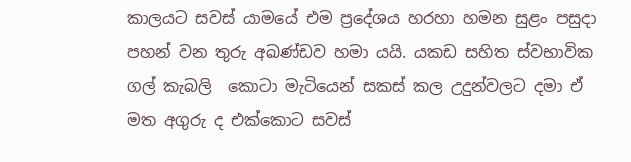කාලයට සවස් යාමයේ එම ප්‍රදේශය හරහා හමන සුළං පසුදා පහන් වන තුරු අඛණ්ඩව හමා යයි. යකඩ සහිත ස්වභාවික ගල් කැබලි  කොටා මැටියෙන් සකස් කල උදුන්වලට දමා ඒ මත අගුරු ද එක්කොට සවස්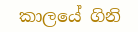කාලයේ ගිනි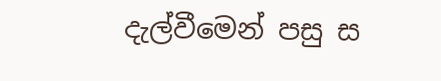දැල්වීමෙන් පසු ස